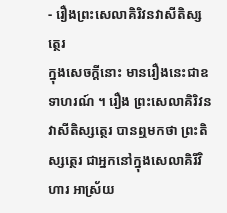- រឿងព្រះសេលាគិរិវនវាសីតិស្សត្ថេរ
ក្នុងសេចក្តីនោះ មានរឿងនេះជាឧទាហរណ៍ ។ រឿង ព្រះសេលាគិរិវនវាសីតិស្សត្ថេរ បានឮមកថា ព្រះតិស្សត្ថេរ ជាអ្នកនៅក្នុងសេលាគិរីវិហារ អាស្រ័យ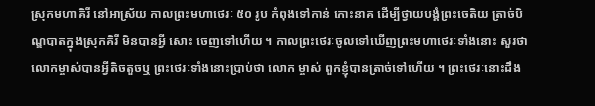ស្រុកមហាគិរី នៅអាស្រ័យ កាលព្រះមហាថេរៈ ៥០ រូប កំពុងទៅកាន់ កោះនាគ ដើម្បីថ្វាយបង្គំព្រះចេតិយ ត្រាច់បិណ្ឌបាតក្នុងស្រុកគិរី មិនបានអ្វី សោះ ចេញទៅហើយ ។ កាលព្រះថេរៈចូលទៅឃើញព្រះមហាថេរៈទាំងនោះ សួរថា លោកម្ចាស់បានអ្វីតិចតួចឬ ព្រះថេរៈទាំងនោះប្រាប់ថា លោក ម្ចាស់ ពួកខ្ញុំបានត្រាច់ទៅហើយ ។ ព្រះថេរៈនោះដឹង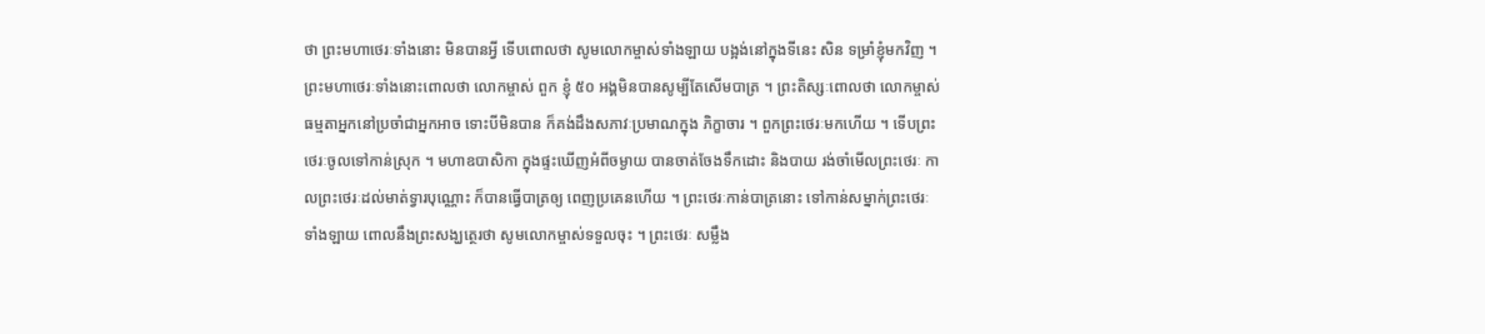ថា ព្រះមហាថេរៈទាំងនោះ មិនបានអ្វី ទើបពោលថា សូមលោកម្ចាស់ទាំងឡាយ បង្អង់នៅក្នុងទីនេះ សិន ទម្រាំខ្ញុំមកវិញ ។ ព្រះមហាថេរៈទាំងនោះពោលថា លោកម្ចាស់ ពួក ខ្ញុំ ៥០ អង្គមិនបានសូម្បីតែសើមបាត្រ ។ ព្រះតិស្សៈពោលថា លោកម្ចាស់ ធម្មតាអ្នកនៅប្រចាំជាអ្នកអាច ទោះបីមិនបាន ក៏គង់ដឹងសភាវៈប្រមាណក្នុង ភិក្ខាចារ ។ ពួកព្រះថេរៈមកហើយ ។ ទើបព្រះថេរៈចូលទៅកាន់ស្រុក ។ មហាឧបាសិកា ក្នុងផ្ទះឃើញអំពីចម្ងាយ បានចាត់ចែងទឹកដោះ និងបាយ រង់ចាំមើលព្រះថេរៈ កាលព្រះថេរៈដល់មាត់ទ្វារបុណ្ណោះ ក៏បានធ្វើបាត្រឲ្យ ពេញប្រគេនហើយ ។ ព្រះថេរៈកាន់បាត្រនោះ ទៅកាន់សម្នាក់ព្រះថេរៈ ទាំងឡាយ ពោលនឹងព្រះសង្ឃត្ថេរថា សូមលោកម្ចាស់ទទួលចុះ ។ ព្រះថេរៈ សម្លឹង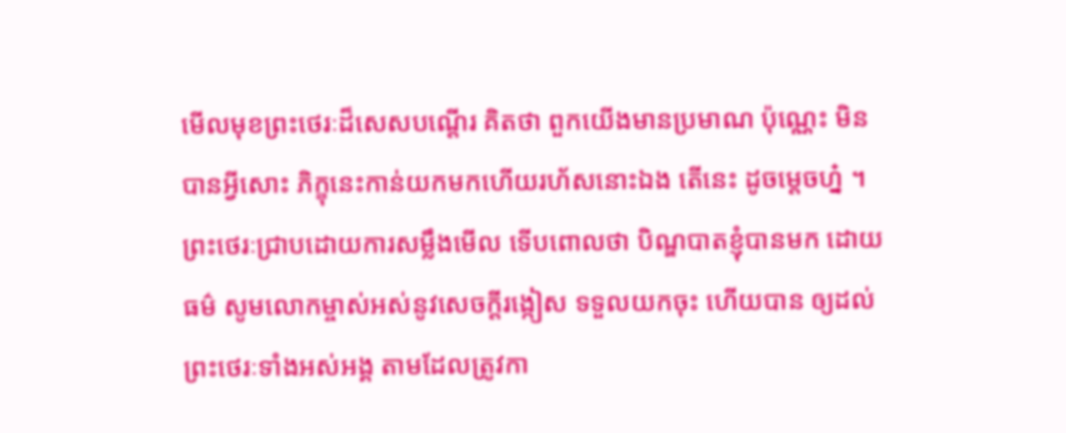មើលមុខព្រះថេរៈដ៏សេសបណ្តើរ គិតថា ពួកយើងមានប្រមាណ ប៉ុណ្ណេះ មិនបានអ្វីសោះ ភិក្ខុនេះកាន់យកមកហើយរហ័សនោះឯង តើនេះ ដូចម្តេចហ្ន៎ ។ ព្រះថេរៈជ្រាបដោយការសម្លឹងមើល ទើបពោលថា បិណ្ឌបាតខ្ញុំបានមក ដោយធម៌ សូមលោកម្ចាស់អស់នូវសេចក្តីរង្កៀស ទទួលយកចុះ ហើយបាន ឲ្យដល់ព្រះថេរៈទាំងអស់អង្គ តាមដែលត្រូវកា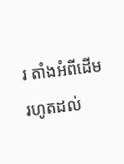រ តាំងអំពីដើមរហូតដល់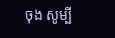ចុង សូម្បី